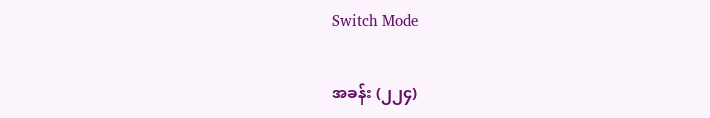Switch Mode

အခန်း (၂၂၄)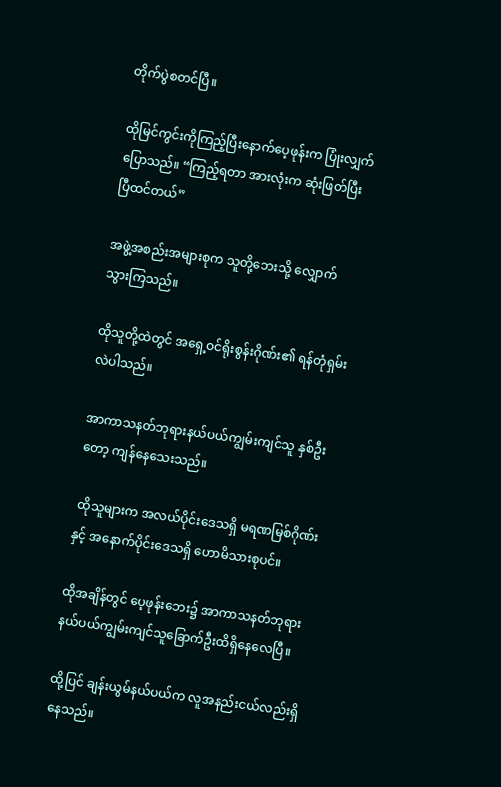တိုက်ပွဲစတင်ပြီ။

ထိုမြင်ကွင်းကိုကြည့်ပြီးနောက်ပေ့ဖုန်းက ပြုံးလျှက်ပြောသည်။ “ကြည့်ရတာ အားလုံးက ဆုံးဖြတ်ပြီးပြီထင်တယ်”

အဖွဲ့အစည်းအများစုက သူတို့ဘေးသို့ လျှောက်သွားကြသည်။

ထိုသူတို့ထဲတွင် အရှေ့ဝင်ရိုးစွန်းဂိုဏ်း၏ ရန်တုံရှမ်းလဲပါသည်။

အာကာသနတ်ဘုရားနယ်ပယ်ကျွမ်းကျင်သူ နှစ်ဦးတော့ ကျန်နေသေးသည်။

 ထိုသူများက အလယ်ပိုင်းဒေသရှိ မရဏမြစ်ဂိုဏ်းနှင့် အနောက်ပိုင်းဒေသရှိ ဟောမိသားစုပင်။

ထိုအချိန်တွင် ပေ့ဖုန်းဘေး၌ အာကာသနတ်ဘုရားနယ်ပယ်ကျွမ်းကျင်သူခြောက်ဦးထိရှိနေလေပြီ။

ထို့ပြင် ချန်းယွမ်နယ်ပယ်က လူအနည်းငယ်လည်းရှိနေသည်။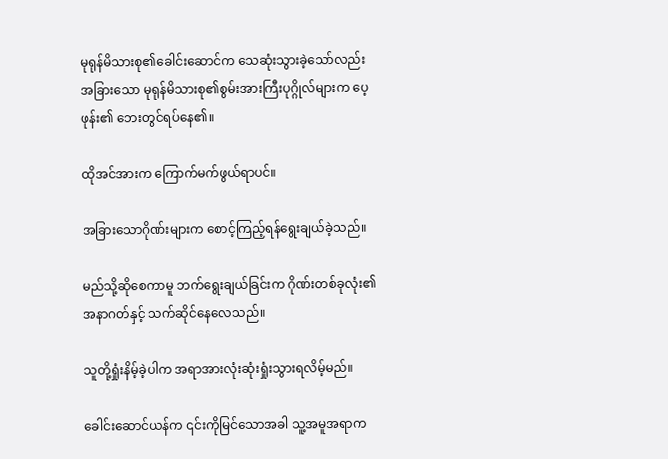မုရုန်မိသားစု၏ခေါင်းဆောင်က သေဆုံးသွားခဲ့သော်လည်း အခြားသော မုရုန်မိသားစု၏စွမ်းအားကြီးပုဂ္ဂိုလ်များက ပေ့ဖုန်း၏ ဘေးတွင်ရပ်နေ၏။

ထိုအင်အားက ကြောက်မက်ဖွယ်ရာပင်။

အခြားသောဂိုဏ်းများက စောင့်ကြည့်ရန်ရွေးချယ်ခဲ့သည်။

မည်သို့ဆိုစေကာမူ ဘက်ရွေးချယ်ခြင်းက ဂိုဏ်းတစ်ခုလုံး၏အနာဂတ်နှင့် သက်ဆိုင်နေလေသည်။

သူတို့ရှုံးနိမ့်ခဲ့ပါက အရာအားလုံးဆုံးရှုံးသွားရလိမ့်မည်။

ခေါင်းဆောင်ယန်က ၎င်းကိုမြင်သောအခါ သူ့အမူအရာက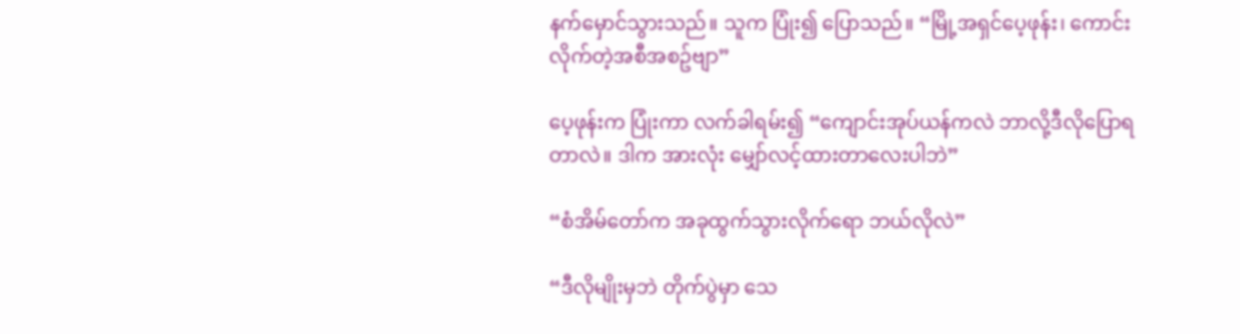နက်မှောင်သွားသည်။ သူက ပြုံး၍ ပြောသည်။ “မြို့အရှင်ပေ့ဖုန်း၊ ကောင်းလိုက်တဲ့အစီအစဥ်ဗျာ”

ပေ့ဖုန်းက ပြုံးကာ လက်ခါရမ်း၍ “ကျောင်းအုပ်ယန်ကလဲ ဘာလို့ဒီလိုပြောရတာလဲ။ ဒါက အားလုံး မျှော်လင့်ထားတာလေးပါဘဲ”

“စံအိမ်တော်က အခုထွက်သွားလိုက်ရော ဘယ်လိုလဲ”

“ဒီလိုမျိုးမှဘဲ တိုက်ပွဲမှာ သေ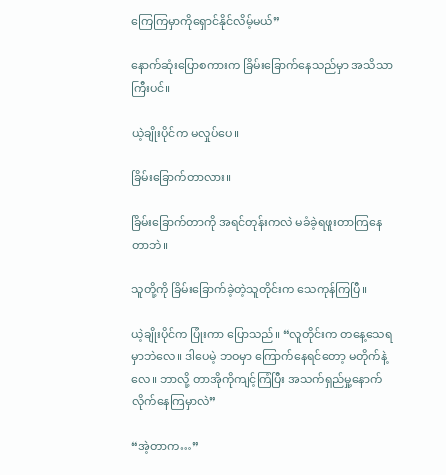ကြေကြမှာကိုရှောင်နိုင်လိမ့်မယ်”

နောက်ဆုံးပြောစကားက ခြိမ်းခြောက်နေသည်မှာ အသိသာကြီးပင်။

ယဲ့ချိုးပိုင်က မလှုပ်ပေ။

ခြိမ်းခြောက်တာလား။

ခြိမ်းခြောက်တာကို အရင်တုန်းကလဲ မခံခဲ့ရဖူးတာကြနေတာဘဲ။

သူတို့ကို ခြိမ်းခြောက်ခဲ့တဲ့သူတိုင်းက သေကုန်ကြပြီ။

ယဲ့ချိုးပိုင်က ပြုံးကာ ပြောသည်။ “လူတိုင်းက တနေ့သေရမှာဘဲလေ။ ဒါပေမဲ့ ဘဝမှာ ကြောက်နေရင်တော့ မတိုက်နဲ့လေ။ ဘာလို့ တာအိုကိုကျင့်ကြံပြီး အသက်ရှည်မှု့နောက်လိုက်နေကြမှာလဲ”

“အဲ့တာက…”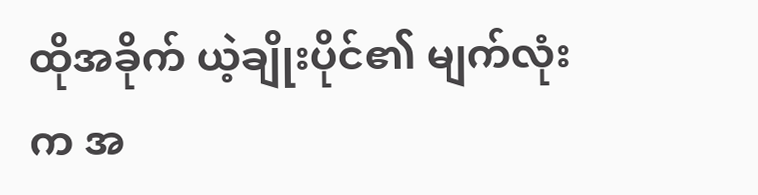ထိုအခိုက် ယဲ့ချိုးပိုင်၏ မျက်လုံးက အ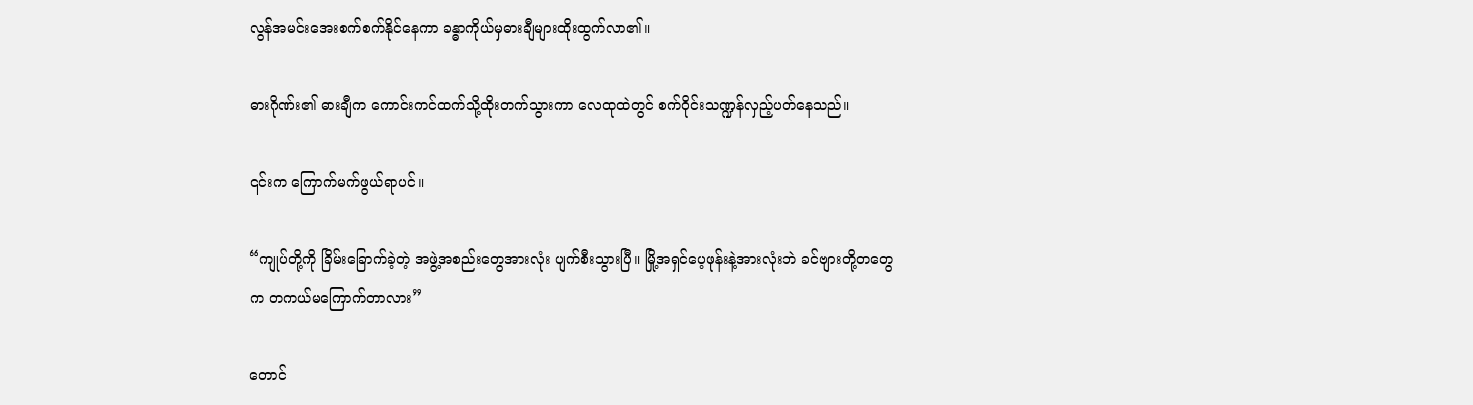လွန်အမင်းအေးစက်စက်နိုင်နေကာ ခန္ဓာကိုယ်မှဓားချီများထိုးထွက်လာ၏။

ဓားဂိုဏ်း၏ ဓားချီက ကောင်းကင်ထက်သို့ထိုးတက်သွားကာ လေထုထဲတွင် စက်ဝိုင်းသဏ္ဍန်လှည့်ပတ်နေသည်။

၎င်းက ကြောက်မက်ဖွယ်ရာပင်။

“ကျုပ်တို့ကို ခြိမ်းခြောက်ခဲ့တဲ့ အဖွဲ့အစည်းတွေအားလုံး ပျက်စီးသွားပြီ။ မြို့အရှင်ပေ့ဖုန်းနဲ့အားလုံးဘဲ ခင်ဗျားတို့တတွေက တကယ်မကြောက်တာလား”

တောင်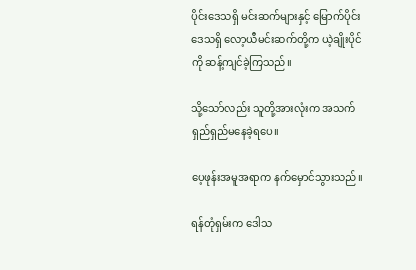ပိုင်းဒေသရှိ မင်းဆက်များနှင့် မြောက်ပိုင်းဒေသရှိ လော့ယီမင်းဆက်တို့က ယဲ့ချိုးပိုင်ကို ဆန့်ကျင်ခဲ့ကြသည်။

သို့သော်လည်း သူတို့အားလုံးက အသက်ရှည်ရှည်မနေခဲ့ရပေ။

ပေ့ဖုန်းအမူအရာက နက်မှောင်သွားသည်။

ရန်တုံရှမ်းက ဒေါသ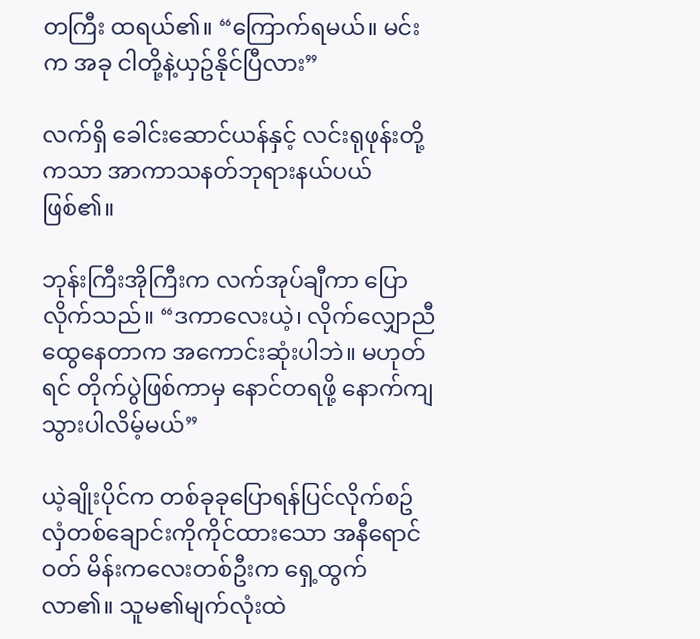တကြီး ထရယ်၏။ “ကြောက်ရမယ်။ မင်းက အခု ငါတို့နဲ့ယှဥ်နိုင်ပြီလား”

လက်ရှိ ခေါင်းဆောင်ယန်နှင့် လင်းရုဖုန်းတို့ကသာ အာကာသနတ်ဘုရားနယ်ပယ်ဖြစ်၏။

ဘုန်းကြီးအိုကြီးက လက်အုပ်ချီကာ ပြောလိုက်သည်။ “ဒကာလေးယဲ့၊ လိုက်လျှောညီထွေနေတာက အကောင်းဆုံးပါဘဲ။ မဟုတ်ရင် တိုက်ပွဲဖြစ်ကာမှ နောင်တရဖို့ နောက်ကျသွားပါလိမ့်မယ်”

ယဲ့ချိုးပိုင်က တစ်ခုခုပြောရန်ပြင်လိုက်စဥ် လှံတစ်ချောင်းကိုကိုင်ထားသော အနီရောင်ဝတ် မိန်းကလေးတစ်ဦးက ရှေ့ထွက်လာ၏။ သူမ၏မျက်လုံးထဲ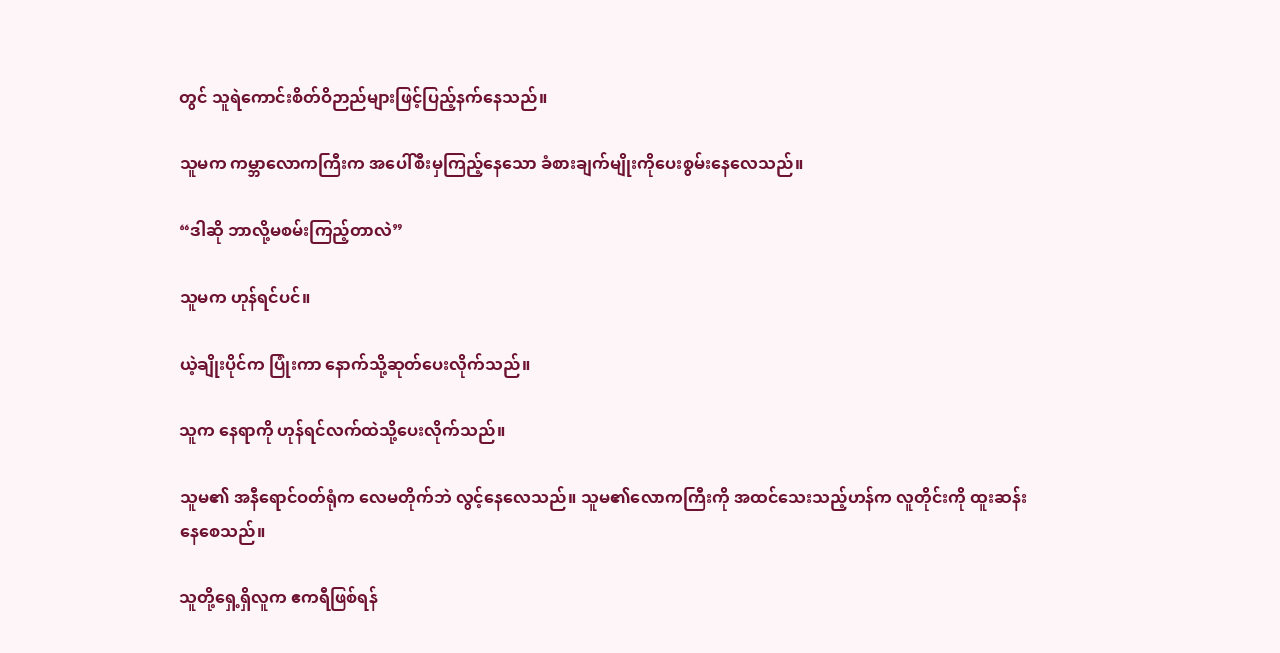တွင် သူရဲကောင်းစိတ်ဝိဉာည်များဖြင့်ပြည့်နက်နေသည်။

သူမက ကမ္ဘာလောကကြီးက အပေါ်စီးမှကြည့်နေသော ခံစားချက်မျိုးကိုပေးစွမ်းနေလေသည်။

“ဒါဆို ဘာလို့မစမ်းကြည့်တာလဲ”

သူမက ဟုန်ရင်ပင်။

ယဲ့ချိုးပိုင်က ပြုံးကာ နောက်သို့ဆုတ်ပေးလိုက်သည်။

သူက နေရာကို ဟုန်ရင်လက်ထဲသို့ပေးလိုက်သည်။

သူမ၏ အနီရောင်ဝတ်ရုံက လေမတိုက်ဘဲ လွင့်နေလေသည်။ သူမ၏လောကကြီးကို အထင်သေးသည့်ဟန်က လူတိုင်းကို ထူးဆန်းနေစေသည်။

သူတို့ရှေ့ရှိလူက ဧကရီဖြစ်ရန်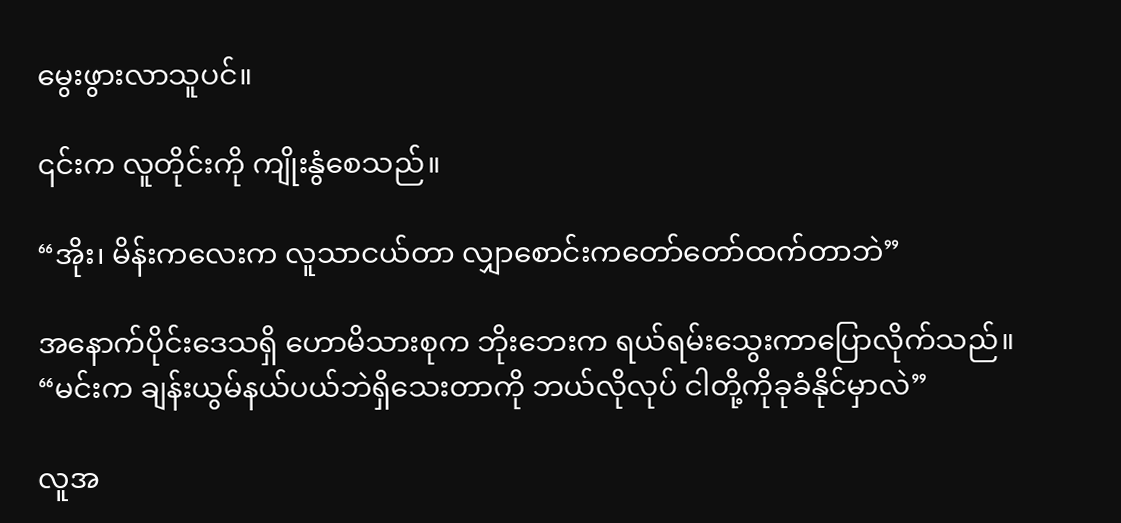မွေးဖွားလာသူပင်။

၎င်းက လူတိုင်းကို ကျိုးနွံစေသည်။

“အိုး၊ မိန်းကလေးက လူသာငယ်တာ လျှာစောင်းကတော်တော်ထက်တာဘဲ”

အနောက်ပိုင်းဒေသရှိ ဟောမိသားစုက ဘိုးဘေးက ရယ်ရမ်းသွေးကာပြောလိုက်သည်။ “မင်းက ချန်းယွမ်နယ်ပယ်ဘဲရှိသေးတာကို ဘယ်လိုလုပ် ငါတို့ကိုခုခံနိုင်မှာလဲ”

လူအ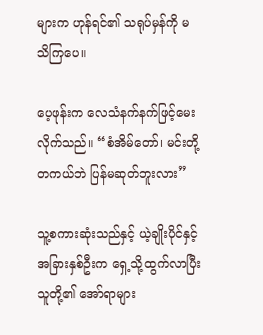များက ဟုန်ရင်၏ သရုပ်မှန်ကို မသိကြပေ။

ပေ့ဖုန်းက လေသံနက်နက်ဖြင့်မေးလိုက်သည်။ “စံအိမ်တော်၊ မင်းတို့တကယ်ဘဲ ပြန်မဆုတ်ဘူးလား”

သူ့စကားဆုံးသည်နှင့် ယဲ့ချိုးပိုင်နှင့်အခြားနှစ်ဦးက ရှေ့သို့ထွက်လာပြီး သူတို့၏ အော်ရာများ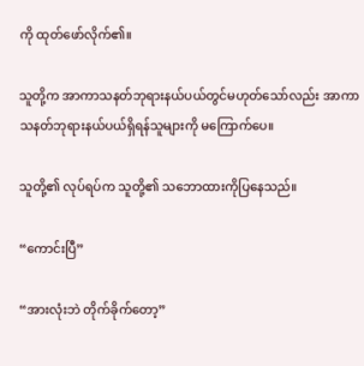ကို ထုတ်ဖော်လိုက်၏။

သူတို့က အာကာသနတ်ဘုရားနယ်ပယ်တွင်မဟုတ်သော်လည်း အာကာသနတ်ဘုရားနယ်ပယ်ရှိရန်သူများကို မကြောက်ပေ။

သူတို့၏ လုပ်ရပ်က သူတို့၏ သဘောထားကိုပြနေသည်။

“ကောင်းပြီ”

“အားလုံးဘဲ တိုက်ခိုက်တော့”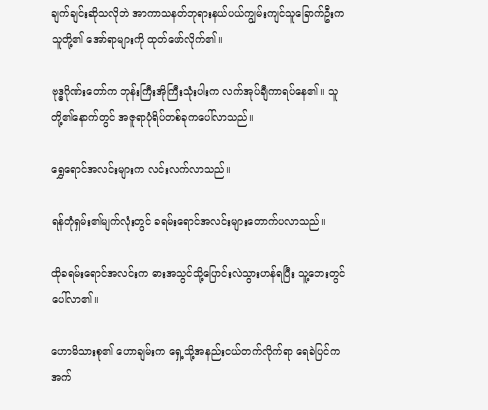ချက်ချင်းဆိုသလိုဘဲ အာကာသနတ်ဘုရားနယ်ပယ်ကျွမ်းကျင်သူခြောက်ဦးက သူတို့၏ အော်ရာများကို ထုတ်ဖော်လိုက်၏။

ဗုဒ္ဓဂိုဏ်းတော်က ဘုန်းကြီးအိုကြီးသုံးပါးက လက်အုပ်ချီကာရပ်နေ၏။ သူတို့၏နောက်တွင် အဇူရာပုံရိပ်တစ်ခုကပေါ်လာသည်။

ရွှေရောင်အလင်းများက လင်းလက်လာသည်။

ရန်တုံရှမ်း၏မျက်လုံးတွင် ခရမ်းရောင်အလင်းများတောက်ပလာသည်။

ထိုခရမ်းရောင်အလင်းက ဓားအသွင်သို့ပြောင်းလဲသွားဟန်ရပြီး သူ့ဘေးတွင်ပေါ်လာ၏။

ဟောမိသားစု၏ ဟောချမ်းက ရှေ့သို့အနည်းငယ်တက်လိုက်ရာ ရေခဲပြင်က အက်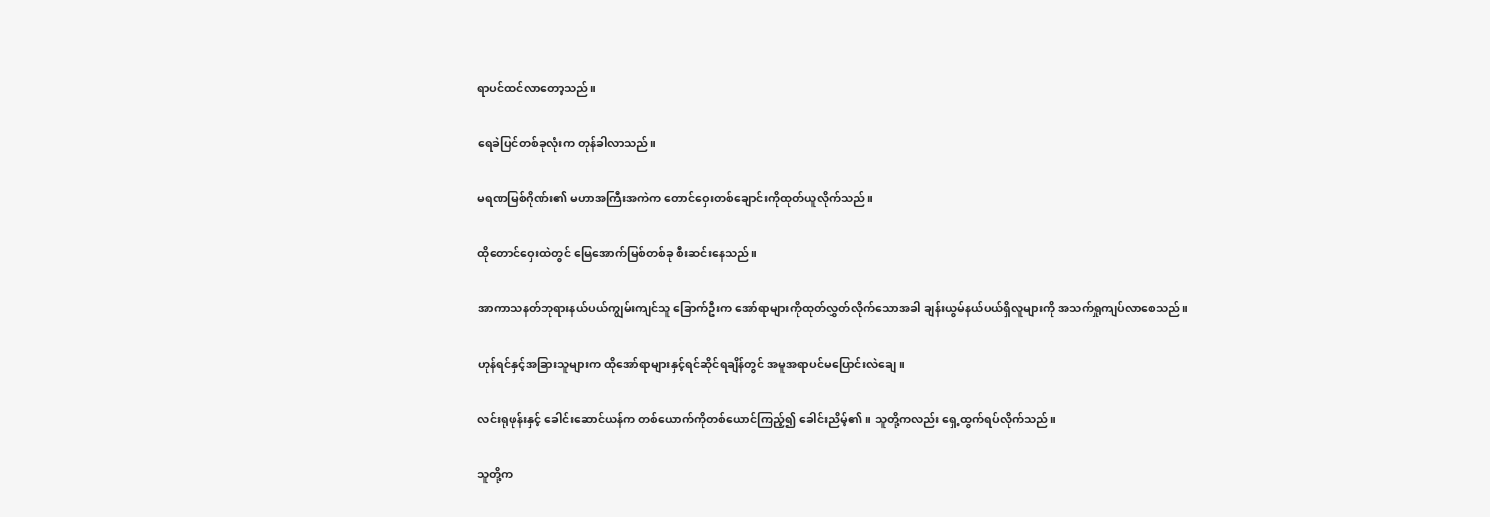ရာပင်ထင်လာတော့သည်။

ရေခဲပြင်တစ်ခုလုံးက တုန်ခါလာသည်။

မရဏမြစ်ဂိုဏ်း၏ မဟာအကြီးအကဲက တောင်ဝှေးတစ်ချောင်းကိုထုတ်ယူလိုက်သည်။

ထိုတောင်ဝှေးထဲတွင် မြေအောက်မြစ်တစ်ခု စီးဆင်းနေသည်။

အာကာသနတ်ဘုရားနယ်ပယ်ကျွမ်းကျင်သူ ခြောက်ဦးက အော်ရာများကိုထုတ်လွှတ်လိုက်သောအခါ ချန်းယွမ်နယ်ပယ်ရှိလူများကို အသက်ရှုကျပ်လာစေသည်။

ဟုန်ရင်နှင့်အခြားသူများက ထိုအော်ရာများနှင့်ရင်ဆိုင်ရချိန်တွင် အမူအရာပင်မပြောင်းလဲချေ။

လင်းရုဖုန်းနှင့် ခေါင်းဆောင်ယန်က တစ်ယောက်ကိုတစ်ယောင်ကြည့်၍ ခေါင်းညိမ့်၏။ သူတို့ကလည်း ရှေ့ထွက်ရပ်လိုက်သည်။

သူတို့က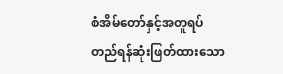စံအိမ်တော်နှင့်အတူရပ်တည်ရန်ဆုံးဖြတ်ထားသော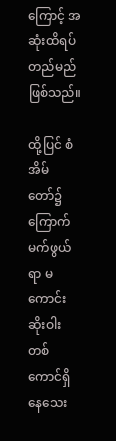ကြောင့် အဆုံးထိရပ်တည်မည်ဖြစ်သည်။

ထို့ပြင် စံအိမ်တော်၌ ကြောက်မက်ဖွယ်ရာ မကောင်းဆိုးဝါးတစ်ကောင်ရှိနေသေး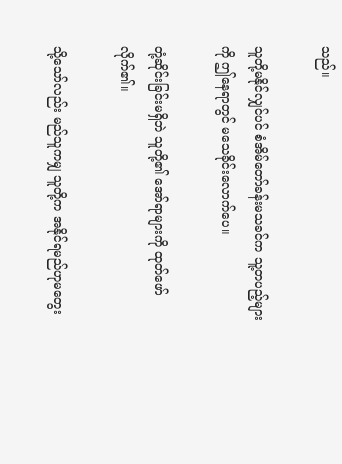သည်။

သူတို့မနိုင်လျှင်ပင် စံအိမ်တော်ခန်းမသခင်က သူ့တပည့်များကို ဤနေရာတွင် မသေခိုင်းလောက်ပေ။

တုံ့ဆိုင်းခြင်းမရှိဘဲ သူတို့၏ အော်ရာများကို ထုတ်ဖော်လိုက်၏။

သို့သော်လည်း မည်သူကမျှ သူတို့က အနိုင်ရမည်ဟုမတွေး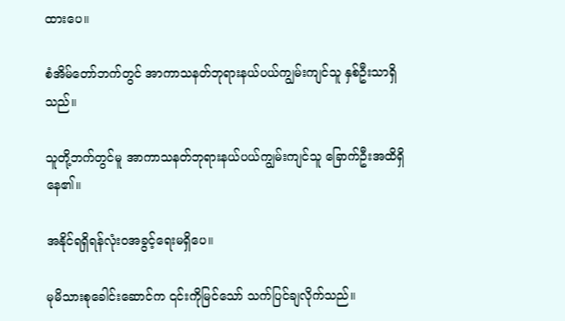ထားပေ။

စံအိမ်တော်ဘက်တွင် အာကာသနတ်ဘုရားနယ်ပယ်ကျွမ်းကျင်သူ နှစ်ဦးသာရှိသည်။

သူတို့ဘက်တွင်မူ အာကာသနတ်ဘုရားနယ်ပယ်ကျွမ်းကျင်သူ ခြောက်ဦးအထိရှိနေ၏။

အနိုင်ရရှိရန်လုံးဝအခွင့်ရေးမရှိပေ။

မုမိသားစုခေါင်းဆောင်က ၎င်းကိုမြင်သော် သက်ပြင်ချလိုက်သည်။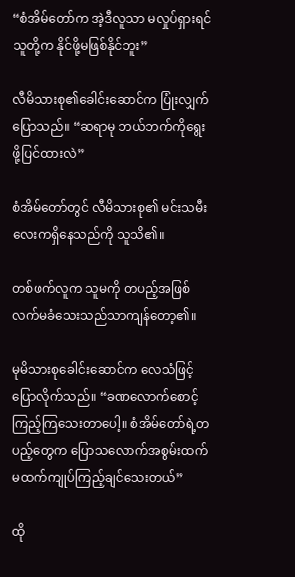“စံအိမ်တော်က အဲ့ဒီလူသာ မလှုပ်ရှားရင် သူတို့က နိုင်ဖို့မဖြစ်နိုင်ဘူး”

လီမိသားစု၏ခေါင်းဆောင်က ပြုံးလျှက်ပြောသည်။ “ဆရာမု ဘယ်ဘက်ကိုရွေးဖို့ပြင်ထားလဲ”

စံအိမ်တော်တွင် လီမိသားစု၏ မင်းသမီးလေးကရှိနေသည်ကို သူသိ၏။

တစ်ဖက်လူက သူမကို တပည့်အဖြစ်လက်မခံသေးသည်သာကျန်တော့၏။

မုမိသားစုခေါင်းဆောင်က လေသံဖြင့်ပြောလိုက်သည်။ “ခဏလောက်စောင့်ကြည့်ကြသေးတာပေါ့။ စံအိမ်တော်ရဲ့တပည့်တွေက ပြောသလောက်အစွမ်းထက်မထက်ကျုပ်ကြည့်ချင်သေးတယ်”

ထို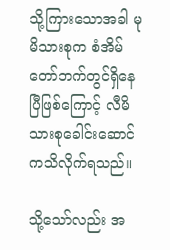သို့ကြားသောအခါ မုမိသားစုက စံအိမ်တော်ဘက်တွင်ရှိနေပြီဖြစ်ကြောင့် လီမိသားစုခေါင်းဆောင်ကသိလိုက်ရသည်။

သို့သော်လည်း အ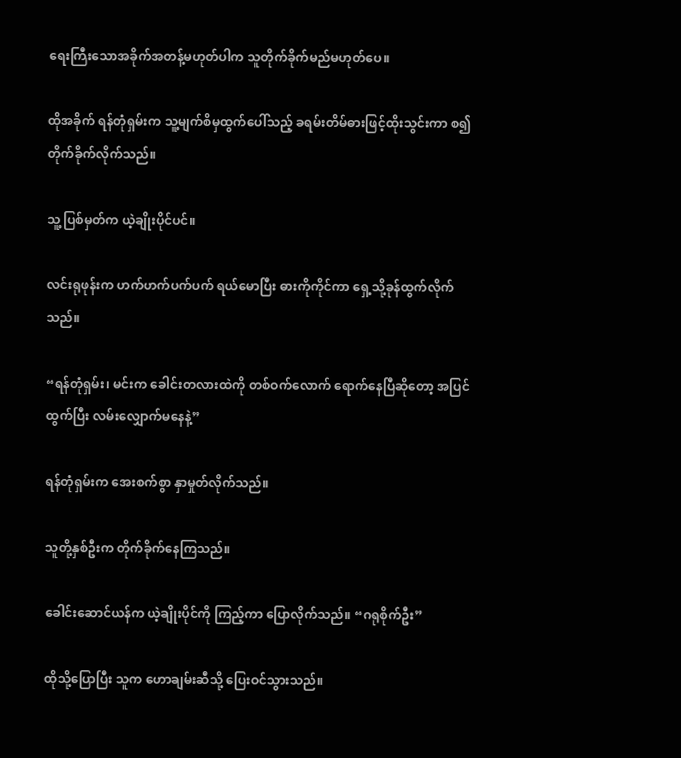ရေးကြီးသောအခိုက်အတန့်မဟုတ်ပါက သူတိုက်ခိုက်မည်မဟုတ်ပေ။

ထိုအခိုက် ရန်တုံရှမ်းက သူ့မျက်စိမှထွက်ပေါ်သည့် ခရမ်းတိမ်ဓားဖြင့်ထိုးသွင်းကာ စ၍တိုက်ခိုက်လိုက်သည်။

သူ့ပြစ်မှတ်က ယဲ့ချိုးပိုင်ပင်။

လင်းရုဖုန်းက ဟက်ဟက်ပက်ပက် ရယ်မောပြီး ဓားကိုကိုင်ကာ ရှေ့သို့ခုန်ထွက်လိုက်သည်။

“ရန်တုံရှမ်း၊ မင်းက ခေါင်းတလားထဲကို တစ်ဝက်လောက် ရောက်နေပြီဆိုတော့ အပြင်ထွက်ပြီး လမ်းလျှောက်မနေနဲ့”

ရန်တုံရှမ်းက အေးစက်စွာ နှာမှုတ်လိုက်သည်။

သူတို့နှစ်ဦးက တိုက်ခိုက်နေကြသည်။

ခေါင်းဆောင်ယန်က ယဲ့ချိုးပိုင်ကို ကြည့်ကာ ပြောလိုက်သည်။ “ဂရုစိုက်ဦး”

ထိုသို့ပြောပြီး သူက ဟောချမ်းဆီသို့ ပြေးဝင်သွားသည်။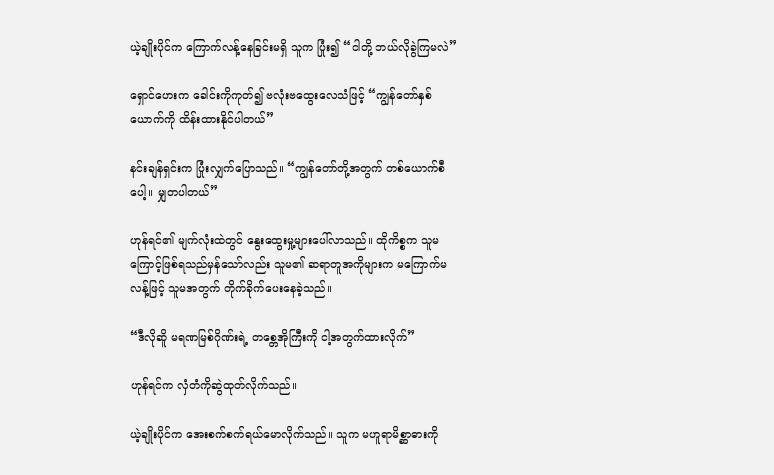ယဲ့ချိုးပိုင်က ကြောက်လန့်နေခြင်းမရှိ သူက ပြုံး၍ “ငါတို့ ဘယ်လိုခွဲကြမလဲ”

ရှောင်ဟေးက ခေါင်းကိုကုတ်၍ ဗလုံးဗထွေးလေသံဖြင့် “ကျွန်တော်နှစ်ယောက်ကို ထိန်းထားနိုင်ပါတယ်”

နင်းချန်ရှင်းက ပြုံးလျှက်ပြောသည်။ “ကျွန်တော်တို့အတွက် တစ်ယောက်စီပေါ့။ မျှတပါတယ်”

ဟုန်ရင်၏ မျက်လုံးထဲတွင် နွေးထွေးမှု့များပေါ်လာသည်။ ထိုကိစ္စက သူမကြောင့်ဖြစ်ရသည်မှန်သော်လည်း သူမ၏ ဆရာတူအကိုများက မကြောက်မလန့်ဖြင့် သူမအတွက် တိုက်ခိုက်ပေးနေခဲ့သည်။

“ဒီလိုဆိူ မရဏမြစ်ဂိုဏ်းရဲ့ တစ္တေအိုကြီးကို ငါ့အတွက်ထားလိုက်”

ဟုန်ရင်က လှံတံကိုဆွဲထုတ်လိုက်သည်။

ယဲ့ချိုးပိုင်က အေးစက်စက်ရယ်မောလိုက်သည်။ သူက မဟူရာမိစ္ဆာဓားကို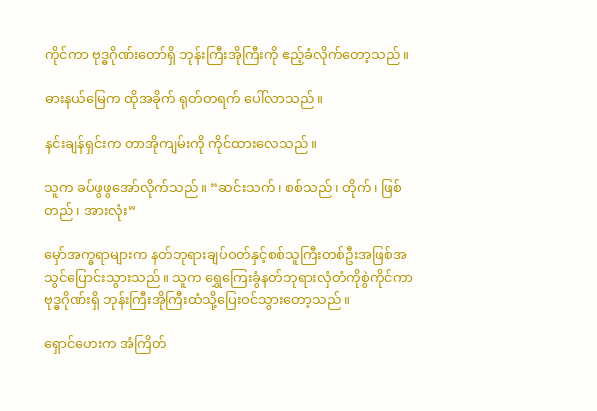ကိုင်ကာ ဗုဒ္ဓဂိုဏ်းတော်ရှိ ဘုန်းကြီးအိုကြီးကို ဧည့်ခံလိုက်တော့သည်။

ဓားနယ်မြေက ထိုအခိုက် ရုတ်တရက် ပေါ်လာသည်။

နင်းချန်ရှင်းက တာအိုကျမ်းကို ကိုင်ထားလေသည်။

သူက ခပ်ဖွဖွအော်လိုက်သည်။ “ဆင်းသက်၊ စစ်သည်၊ တိုက်၊ ဖြစ်တည်၊ အားလုံး”

မှော်အက္ခရာများက နတ်ဘုရားချပ်ဝတ်နှင့်စစ်သူကြီးတစ်ဦးအဖြစ်အသွင်ပြောင်းသွားသည်။ သူက ရွှေကြေးခွံနတ်ဘုရားလှံတံကိုစွဲကိုင်ကာ ဗုဒ္ဓဂိုဏ်းရှိ ဘုန်းကြီးအိုကြီးထံသို့ပြေးဝင်သွားတော့သည်။

ရှောင်ဟေးက အံကြိတ်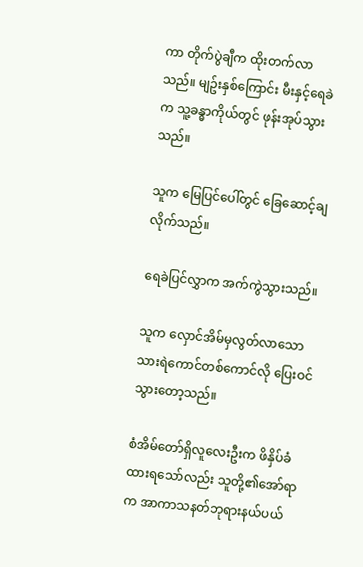ကာ တိုက်ပွဲချီက ထိုးတက်လာသည်။ မျဥ်းနှစ်ကြောင်း မီးနှင့်ရေခဲက သူ့ခန္ဓာကိုယ်တွင် ဖုန်းအုပ်သွားသည်။

သူက မြေပြင်ပေါ်တွင် ခြေဆောင့်ချလိုက်သည်။

ရေခဲပြင်လွှာက အက်ကွဲသွားသည်။

သူက လှောင်အိမ်မှလွတ်လာသော သားရဲကောင်တစ်ကောင်လို ပြေးဝင်သွားတော့သည်။

စံအိမ်တော်ရှိလူလေးဦးက ဖိနှိပ်ခံထားရသော်လည်း သူတို့၏အော်ရာက အာကာသနတ်ဘုရားနယ်ပယ်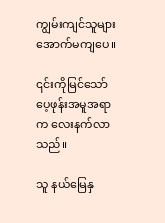ကျွမ်းကျင်သူများအောက်မကျပေ။

၎င်းကိုမြင်သော် ပေ့ဖုန်းအမူအရာက လေးနက်လာသည်။

သူ နယ်မြေနှ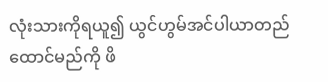လုံးသားကိုရယူ၍ ယွင်ဟွမ်အင်ပါယာတည်ထောင်မည်ကို ဖိ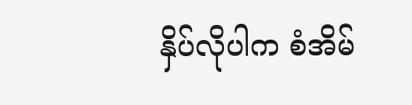နှိပ်လိုပါက စံအိမ်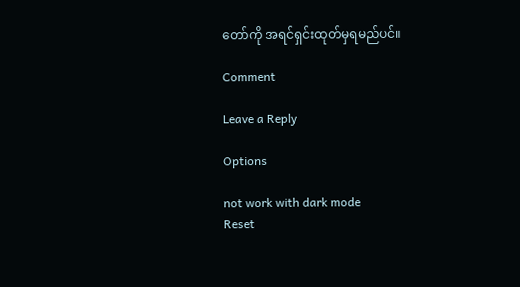တော်ကို အရင်ရှင်းထုတ်မှရမည်ပင်။

Comment

Leave a Reply

Options

not work with dark mode
Reset